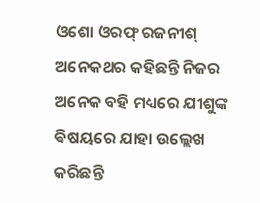ଓଶୋ ଓରଫ୍ ରଜନୀଶ୍ ଅନେକଥର କହିଛନ୍ତି ନିଜର ଅନେକ ବହି ମଧ୍ୟରେ ଯୀଶୁଙ୍କ ଵିଷୟରେ ଯାହା ଉଲ୍ଲେଖ କରିଛନ୍ତି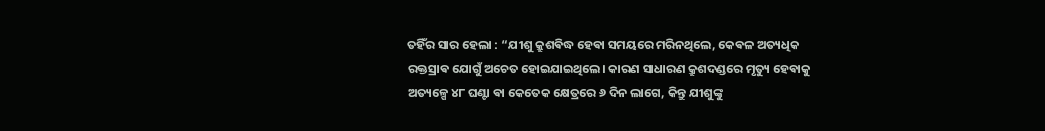ତହିଁର ସାର ହେଲା : “ଯୀଶୁ କ୍ରୁଶଵିଦ୍ଧ ହେଵା ସମୟରେ ମରିନଥିଲେ, କେଵଳ ଅତ୍ୟଧିକ ରକ୍ତସ୍ରାଵ ଯୋଗୁଁ ଅଚେତ ହୋଇଯାଇଥିଲେ। କାରଣ ସାଧାରଣ କ୍ରୁଶଦଣ୍ଡରେ ମୃତ୍ୟୁ ହେଵାକୁ ଅତ୍ୟଳ୍ପେ ୪୮ ଘଣ୍ଟା ଵା କେତେକ କ୍ଷେତ୍ରରେ ୬ ଦିନ ଲାଗେ, କିନ୍ତୁ ଯୀଶୁଙ୍କୁ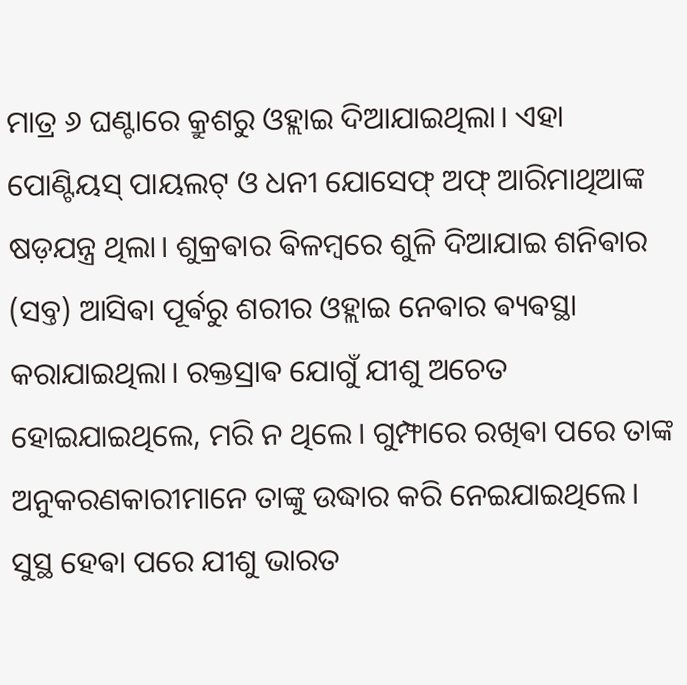ମାତ୍ର ୬ ଘଣ୍ଟାରେ କ୍ରୁଶରୁ ଓହ୍ଲାଇ ଦିଆଯାଇଥିଲା। ଏହା ପୋଣ୍ଟିୟସ୍ ପାୟଲଟ୍ ଓ ଧନୀ ଯୋସେଫ୍ ଅଫ୍ ଆରିମାଥିଆଙ୍କ ଷଡ଼ଯନ୍ତ୍ର ଥିଲା। ଶୁକ୍ରଵାର ଵିଳମ୍ବରେ ଶୁଳି ଦିଆଯାଇ ଶନିଵାର (ସବ୍ତ) ଆସିଵା ପୂର୍ଵରୁ ଶରୀର ଓହ୍ଲାଇ ନେଵାର ଵ୍ୟଵସ୍ଥା କରାଯାଇଥିଲା। ରକ୍ତସ୍ରାଵ ଯୋଗୁଁ ଯୀଶୁ ଅଚେତ ହୋଇଯାଇଥିଲେ, ମରି ନ ଥିଲେ। ଗୁମ୍ଫାରେ ରଖିଵା ପରେ ତାଙ୍କ ଅନୁକରଣକାରୀମାନେ ତାଙ୍କୁ ଉଦ୍ଧାର କରି ନେଇଯାଇଥିଲେ। ସୁସ୍ଥ ହେଵା ପରେ ଯୀଶୁ ଭାରତ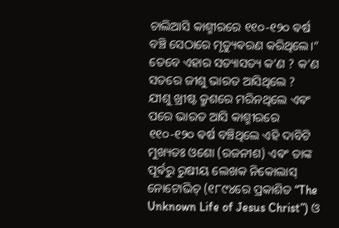ଚାଲିଆସି କାଶ୍ମୀରରେ ୧୧୦-୧୨୦ ଵର୍ଷ ବଞ୍ଚି ସେଠାରେ ମୃତ୍ୟୁଵରଣ କରିଥିଲେ।”
ତେବେ ଏହାର ସତ୍ୟାସତ୍ୟ କ’ଣ ? କ’ଣ ସତରେ ଜୀଶୁ ଭାରତ ଆସିଥିଲେ ?
ଯୀଶୁ ଖ୍ରୀଷ୍ଟ କ୍ରୁଶରେ ମରିନଥିଲେ ଏଵଂ ପରେ ଭାରତ ଆସି କାଶ୍ମୀରରେ ୧୧୦-୧୨୦ ଵର୍ଷ ବଞ୍ଚିଥିଲେ ଏହି ଦାବିଟି ମୁଖ୍ୟତଃ ଓଶୋ (ରଜନୀଶ) ଏଵଂ ତାଙ୍କ ପୂର୍ଵରୁ ରୁଷୀୟ ଲେଖକ ନିକୋଲାସ୍ ନୋଟୋଭିଚ୍ (୧୮୯୪ରେ ପ୍ରକାଶିତ “The Unknown Life of Jesus Christ”) ଓ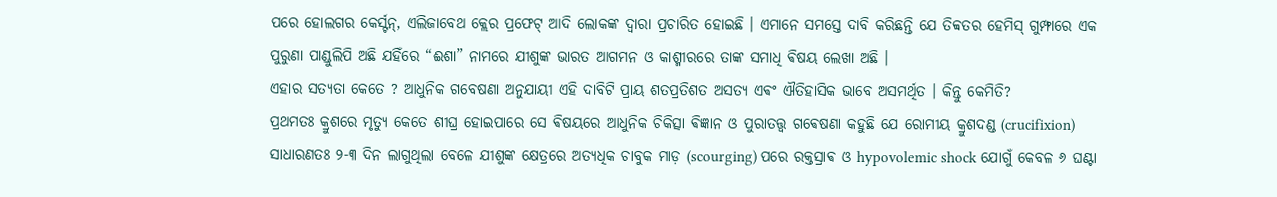ପରେ ହୋଲଗର କେର୍ସ୍ଟନ୍, ଏଲିଜାବେଥ କ୍ଲେର ପ୍ରଫେଟ୍ ଆଦି ଲୋକଙ୍କ ଦ୍ୱାରା ପ୍ରଚାରିତ ହୋଇଛି । ଏମାନେ ସମସ୍ତେ ଦାବି କରିଛନ୍ତି ଯେ ତିବ୍ବତର ହେମିସ୍ ଗୁମ୍ଫାରେ ଏକ ପୁରୁଣା ପାଣ୍ଡୁଲିପି ଅଛି ଯହିଁରେ “ଈଶା” ନାମରେ ଯୀଶୁଙ୍କ ଭାରତ ଆଗମନ ଓ କାଶ୍ମୀରରେ ତାଙ୍କ ସମାଧି ଵିଷୟ ଲେଖା ଅଛି ।
ଏହାର ସତ୍ୟତା କେତେ ? ଆଧୁନିକ ଗବେଷଣା ଅନୁଯାୟୀ ଏହି ଦାବିଟି ପ୍ରାୟ ଶତପ୍ରତିଶତ ଅସତ୍ୟ ଏଵଂ ଐତିହାସିକ ଭାବେ ଅସମର୍ଥିତ । କିନ୍ତୁ କେମିତି?
ପ୍ରଥମତଃ କ୍ରୁଶରେ ମୃତ୍ୟୁ କେତେ ଶୀଘ୍ର ହୋଇପାରେ ସେ ଵିଷୟରେ ଆଧୁନିକ ଚିକିତ୍ସା ଵିଜ୍ଞାନ ଓ ପୁରାତତ୍ତ୍ଵ ଗଵେଷଣା କହୁଛି ଯେ ରୋମୀୟ କ୍ରୁଶଦଣ୍ଡ (crucifixion) ସାଧାରଣତଃ ୨-୩ ଦିନ ଲାଗୁଥିଲା ବେଳେ ଯୀଶୁଙ୍କ କ୍ଷେତ୍ରରେ ଅତ୍ୟଧିକ ଚାବୁକ ମାଡ଼ (scourging) ପରେ ରକ୍ତସ୍ରାଵ ଓ hypovolemic shock ଯୋଗୁଁ କେବଳ ୬ ଘଣ୍ଟା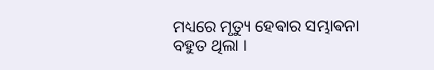ମଧ୍ୟରେ ମୃତ୍ୟୁ ହେଵାର ସମ୍ଭାଵନା ବହୁତ ଥିଲା ।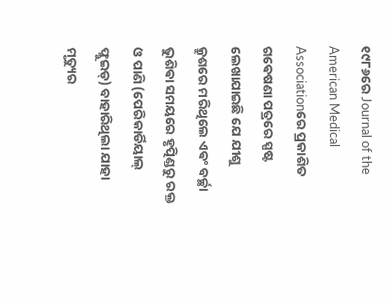୧୯୮୬ରେ Journal of the American Medical Associationରେ ପ୍ରକାଶିତ ଗଵେଷଣା ପତ୍ରରେ ସ୍ପଷ୍ଟ ଲେଖାଯାଇଛି ଯେ ଯୀଶୁ କ୍ରୁଶରେ ମରିଥିଲେ ଏଵଂ ବର୍ଚ୍ଛା ଭୁଶିଵା ସମୟରେ ହୃତ୍ପିଣ୍ଡରୁ ରକ୍ତ ଓ ପାଣି (ପେରିକାର୍ଡିୟାଲ୍ ଫ୍ଲୁଇଡ୍) ବାହାରିଥିଲା ଯାହା ମୃତ୍ୟୁର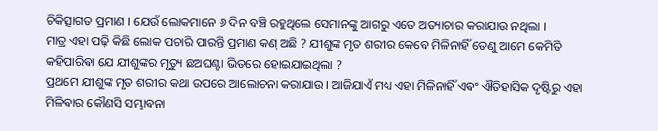ଚିକିତ୍ସାଗତ ପ୍ରମାଣ । ଯେଉଁ ଲୋକମାନେ ୬ ଦିନ ବଞ୍ଚି ରହୁଥିଲେ ସେମାନଙ୍କୁ ଆଗରୁ ଏତେ ଅତ୍ୟାଚାର କରାଯାଉ ନଥିଲା ।
ମାତ୍ର ଏହା ପଢ଼ି କିଛି ଲୋକ ପଚାରି ପାରନ୍ତି ପ୍ରମାଣ କଣ୍ ଅଛି ? ଯୀଶୁଙ୍କ ମୃତ ଶରୀର କେବେ ମିଳିନାହିଁ ତେଣୁ ଆମେ କେମିତି କହିପାରିଵା ଯେ ଯୀଶୁଙ୍କର ମୃତ୍ୟୁ ଛଅଘଣ୍ଟା ଭିତରେ ହୋଇଯାଇଥିଲା ?
ପ୍ରଥମେ ଯୀଶୁଙ୍କ ମୃତ ଶରୀର କଥା ଉପରେ ଆଲୋଚନା କରାଯାଉ । ଆଜିଯାଏଁ ମଧ୍ୟ ଏହା ମିଳିନାହିଁ ଏଵଂ ଐତିହାସିକ ଦୃଷ୍ଟିରୁ ଏହା ମିଳିଵାର କୌଣସି ସମ୍ଭାଵନା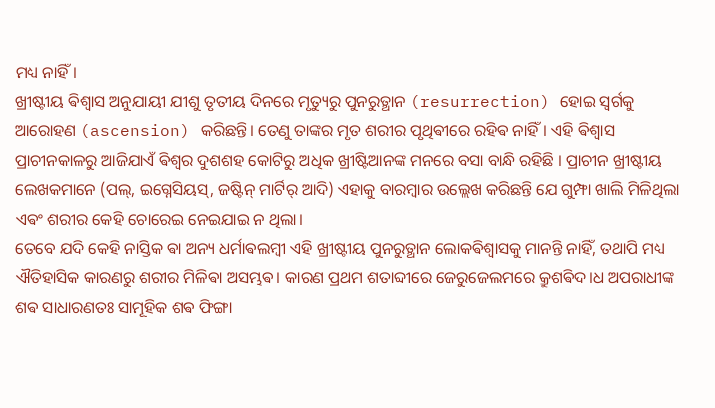ମଧ୍ୟ ନାହିଁ।
ଖ୍ରୀଷ୍ଟୀୟ ଵିଶ୍ୱାସ ଅନୁଯାୟୀ ଯୀଶୁ ତୃତୀୟ ଦିନରେ ମୃତ୍ୟୁରୁ ପୁନରୁତ୍ଥାନ (resurrection) ହୋଇ ସ୍ୱର୍ଗକୁ ଆରୋହଣ (ascension) କରିଛନ୍ତି। ତେଣୁ ତାଙ୍କର ମୃତ ଶରୀର ପୃଥିଵୀରେ ରହିଵ ନାହିଁ। ଏହି ଵିଶ୍ୱାସ ପ୍ରାଚୀନକାଳରୁ ଆଜିଯାଏଁ ଵିଶ୍ୱର ଦୁଶଶହ କୋଟିରୁ ଅଧିକ ଖ୍ରୀଷ୍ଟିଆନଙ୍କ ମନରେ ବସା ବାନ୍ଧି ରହିଛି । ପ୍ରାଚୀନ ଖ୍ରୀଷ୍ଟୀୟ ଲେଖକମାନେ (ପଲ୍, ଇଗ୍ନେସିୟସ୍, ଜଷ୍ଟିନ୍ ମାର୍ଟିର୍ ଆଦି) ଏହାକୁ ବାରମ୍ବାର ଉଲ୍ଲେଖ କରିଛନ୍ତି ଯେ ଗୁମ୍ଫା ଖାଲି ମିଳିଥିଲା ଏଵଂ ଶରୀର କେହି ଚୋରେଇ ନେଇଯାଇ ନ ଥିଲା।
ତେବେ ଯଦି କେହି ନାସ୍ତିକ ଵା ଅନ୍ୟ ଧର୍ମାଵଲମ୍ବୀ ଏହି ଖ୍ରୀଷ୍ଟୀୟ ପୁନରୁତ୍ଥାନ ଲୋକଵିଶ୍ଵାସକୁ ମାନନ୍ତି ନାହିଁ, ତଥାପି ମଧ୍ୟ ଐତିହାସିକ କାରଣରୁ ଶରୀର ମିଳିଵା ଅସମ୍ଭଵ। କାରଣ ପ୍ରଥମ ଶତାବ୍ଦୀରେ ଜେରୁଜେଲମରେ କ୍ରୁଶଵିଦ।ଧ ଅପରାଧୀଙ୍କ ଶଵ ସାଧାରଣତଃ ସାମୂହିକ ଶଵ ଫିଙ୍ଗା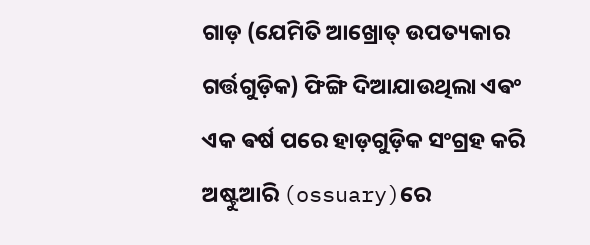ଗାଡ଼ (ଯେମିତି ଆଖ୍ରୋତ୍ ଉପତ୍ୟକାର ଗର୍ତ୍ତଗୁଡ଼ିକ) ଫିଙ୍ଗି ଦିଆଯାଉଥିଲା ଏଵଂ ଏକ ଵର୍ଷ ପରେ ହାଡ଼ଗୁଡ଼ିକ ସଂଗ୍ରହ କରି ଅଷ୍ଟୁଆରି (ossuary)ରେ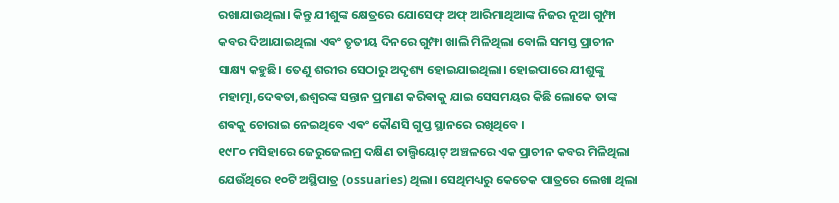ରଖାଯାଉଥିଲା। କିନ୍ତୁ ଯୀଶୁଙ୍କ କ୍ଷେତ୍ରରେ ଯୋସେଫ୍ ଅଫ୍ ଆରିମାଥିଆଙ୍କ ନିଜର ନୂଆ ଗୁମ୍ଫା କବର ଦିଆଯାଇଥିଲା ଏଵଂ ତୃତୀୟ ଦିନରେ ଗୁମ୍ଫା ଖାଲି ମିଳିଥିଲା ବୋଲି ସମସ୍ତ ପ୍ରାଚୀନ ସାକ୍ଷ୍ୟ କହୁଛି। ତେଣୁ ଶରୀର ସେଠାରୁ ଅଦୃଶ୍ୟ ହୋଇଯାଇଥିଲା। ହୋଇପାରେ ଯୀଶୁଙ୍କୁ ମହାତ୍ମା,ଦେଵତା,ଈଶ୍ଵରଙ୍କ ସନ୍ତାନ ପ୍ରମାଣ କରିଵାକୁ ଯାଇ ସେସମୟର କିଛି ଲୋକେ ତାଙ୍କ ଶଵକୁ ଚୋରାଇ ନେଇଥିବେ ଏଵଂ କୌଣସି ଗୁପ୍ତ ସ୍ଥାନରେ ରଖିଥିବେ ।
୧୯୮୦ ମସିହାରେ ଜେରୁଜେଲମ୍ର ଦକ୍ଷିଣ ତାଲ୍ପିୟୋଟ୍ ଅଞ୍ଚଳରେ ଏକ ପ୍ରାଚୀନ କବର ମିଳିଥିଲା ଯେଉଁଥିରେ ୧୦ଟି ଅସ୍ଥିପାତ୍ର (ossuaries) ଥିଲା। ସେଥିମଧ୍ୟରୁ କେତେକ ପାତ୍ରରେ ଲେଖା ଥିଲା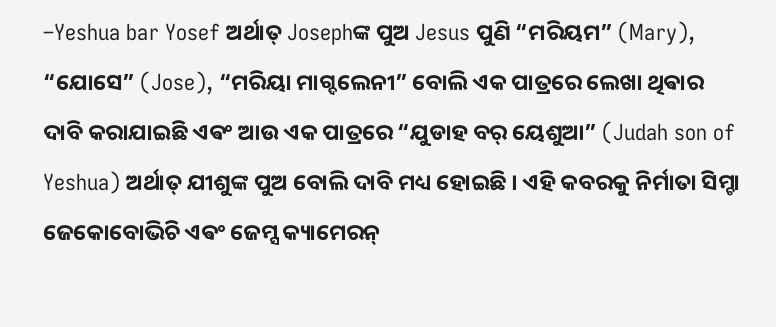–Yeshua bar Yosef ଅର୍ଥାତ୍ Josephଙ୍କ ପୁଅ Jesus ପୁଣି “ମରିୟମ” (Mary), “ଯୋସେ” (Jose), “ମରିୟା ମାଗ୍ଦଲେନୀ” ବୋଲି ଏକ ପାତ୍ରରେ ଲେଖା ଥିଵାର ଦାବି କରାଯାଇଛି ଏଵଂ ଆଉ ଏକ ପାତ୍ରରେ “ଯୁଡାହ ବର୍ ୟେଶୁଆ” (Judah son of Yeshua) ଅର୍ଥାତ୍ ଯୀଶୁଙ୍କ ପୁଅ ବୋଲି ଦାବି ମଧ୍ୟ ହୋଇଛି । ଏହି କବରକୁ ନିର୍ମାତା ସିମ୍ଚା ଜେକୋବୋଭିଚି ଏଵଂ ଜେମ୍ସ କ୍ୟାମେରନ୍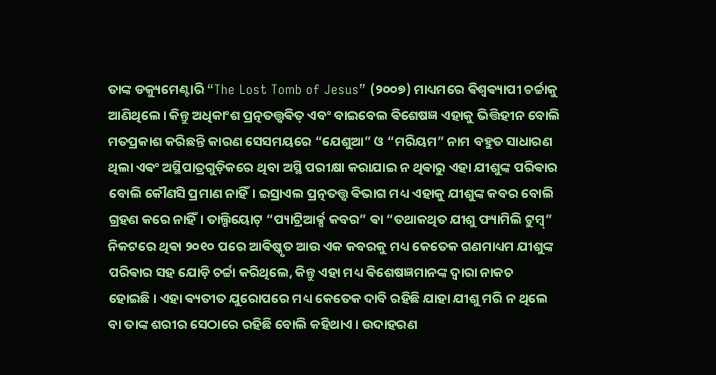ତାଙ୍କ ଡକ୍ୟୁମେଣ୍ଟାରି “The Lost Tomb of Jesus” (୨୦୦୭) ମାଧ୍ୟମରେ ଵିଶ୍ୱଵ୍ୟାପୀ ଚର୍ଚ୍ଚାକୁ ଆଣିଥିଲେ। କିନ୍ତୁ ଅଧିକାଂଶ ପ୍ରତ୍ନତତ୍ତ୍ୱଵିତ୍ ଏବଂ ବାଇବେଲ ଵିଶେଷଜ୍ଞ ଏହାକୁ ଭିତ୍ତିହୀନ ବୋଲି ମତପ୍ରକାଶ କରିଛନ୍ତି କାରଣ ସେସମୟରେ “ଯେଶୁଆ” ଓ “ମରିୟମ” ନାମ ବହୁତ ସାଧାରଣ ଥିଲା ଏଵଂ ଅସ୍ଥିପାତ୍ରଗୁଡ଼ିକରେ ଥିବା ଅସ୍ଥି ପରୀକ୍ଷା କରାଯାଇ ନ ଥିଵାରୁ ଏହା ଯୀଶୁଙ୍କ ପରିଵାର ବୋଲି କୌଣସି ପ୍ରମାଣ ନାହିଁ। ଇସ୍ରାଏଲ ପ୍ରତ୍ନତତ୍ତ୍ୱ ଵିଭାଗ ମଧ୍ୟ ଏହାକୁ ଯୀଶୁଙ୍କ କବର ବୋଲି ଗ୍ରହଣ କରେ ନାହିଁ। ତାଲ୍ପିୟୋଟ୍ “ପ୍ୟାଟ୍ରିଆର୍କ୍ସ କବର” ଵା “ତଥାକଥିତ ଯୀଶୁ ଫ୍ୟାମିଲି ଟୁମ୍ବ୍” ନିକଟରେ ଥିଵା ୨୦୧୦ ପରେ ଆଵିଷ୍କୃତ ଆଉ ଏକ କବରକୁ ମଧ୍ୟ କେତେକ ଗଣମାଧ୍ୟମ ଯୀଶୁଙ୍କ ପରିଵାର ସହ ଯୋଡ଼ି ଚର୍ଚ୍ଚା କରିଥିଲେ, କିନ୍ତୁ ଏହା ମଧ୍ୟ ଵିଶେଷଜ୍ଞମାନଙ୍କ ଦ୍ୱାରା ନାକଚ ହୋଇଛି। ଏହା ଵ୍ୟତୀତ ଯୁରୋପରେ ମଧ୍ୟ କେତେକ ଦାବି ରହିଛି ଯାହା ଯୀଶୁ ମରି ନ ଥିଲେ ବା ତାଙ୍କ ଶରୀର ସେଠାରେ ରହିଛି ବୋଲି କହିଥାଏ। ଉଦାହରଣ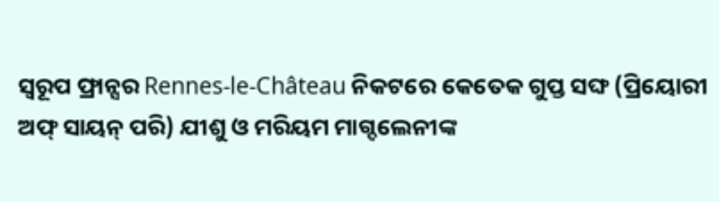ସ୍ୱରୂପ ଫ୍ରାନ୍ସର Rennes-le-Château ନିକଟରେ କେତେକ ଗୁପ୍ତ ସଙ୍ଘ (ପ୍ରିୟୋରୀ ଅଫ୍ ସାୟନ୍ ପରି) ଯୀଶୁ ଓ ମରିୟମ ମାଗ୍ଦଲେନୀଙ୍କ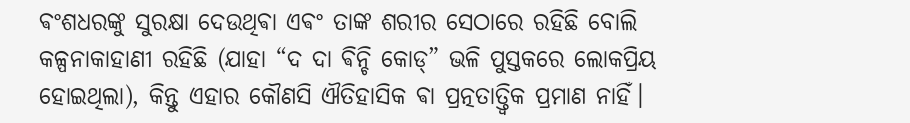ଵଂଶଧରଙ୍କୁ ସୁରକ୍ଷା ଦେଉଥିଵା ଏଵଂ ତାଙ୍କ ଶରୀର ସେଠାରେ ରହିଛି ବୋଲି କଳ୍ପନାକାହାଣୀ ରହିଛି (ଯାହା “ଦ ଦା ଵିନ୍ଚି କୋଡ୍” ଭଳି ପୁସ୍ତକରେ ଲୋକପ୍ରିୟ ହୋଇଥିଲା), କିନ୍ତୁ ଏହାର କୌଣସି ଐତିହାସିକ ଵା ପ୍ରତ୍ନତାତ୍ତ୍ୱିକ ପ୍ରମାଣ ନାହିଁ।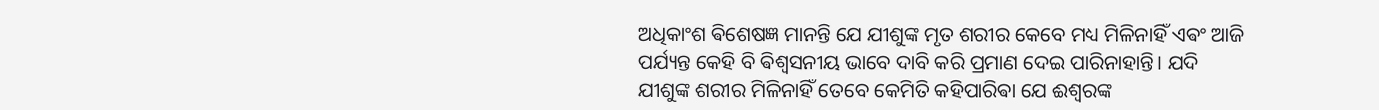ଅଧିକାଂଶ ଵିଶେଷଜ୍ଞ ମାନନ୍ତି ଯେ ଯୀଶୁଙ୍କ ମୃତ ଶରୀର କେବେ ମଧ୍ୟ ମିଳିନାହିଁ ଏଵଂ ଆଜି ପର୍ଯ୍ୟନ୍ତ କେହି ବି ଵିଶ୍ୱସନୀୟ ଭାବେ ଦାବି କରି ପ୍ରମାଣ ଦେଇ ପାରିନାହାନ୍ତି। ଯଦି ଯୀଶୁଙ୍କ ଶରୀର ମିଳିନାହିଁ ତେବେ କେମିତି କହିପାରିଵା ଯେ ଈଶ୍ଵରଙ୍କ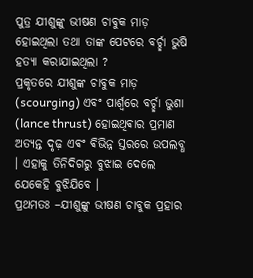ପୁତ୍ର ଯୀଶୁଙ୍କୁ ଭୀଷଣ ଚାବୁକ ମାଡ଼ ହୋଇଥିଲା ତଥା ତାଙ୍କ ପେଟରେ ବର୍ଚ୍ଛା ଭୁଷି ହତ୍ୟା କରାଯାଇଥିଲା ?
ପ୍ରକୃତରେ ଯୀଶୁଙ୍କ ଚାବୁକ ମାଡ଼ (scourging) ଏବଂ ପାର୍ଶ୍ୱରେ ବର୍ଚ୍ଛା ଭୁଶା (lance thrust) ହୋଇଥିଵାର ପ୍ରମାଣ ଅତ୍ୟନ୍ତ ଦୃଢ଼ ଏଵଂ ଵିଭିନ୍ନ ସ୍ତରରେ ଉପଲବ୍ଧ । ଏହାକୁ ତିନିଦିଗରୁ ବୁଝାଇ ଦେଲେ ଯେକେହି ବୁଝିଯିବେ ।
ପ୍ରଥମତଃ –ଯୀଶୁଙ୍କୁ ଭୀଷଣ ଚାବୁକ ପ୍ରହାର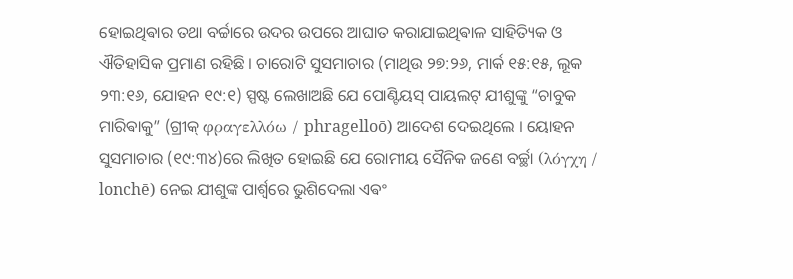ହୋଇଥିଵାର ତଥା ବର୍ଚ୍ଚାରେ ଉଦର ଉପରେ ଆଘାତ କରାଯାଇଥିଵାଳ ସାହିତ୍ୟିକ ଓ ଐତିହାସିକ ପ୍ରମାଣ ରହିଛି । ଚାରୋଟି ସୁସମାଚାର (ମାଥିଉ ୨୭:୨୬, ମାର୍କ ୧୫:୧୫, ଲୂକ ୨୩:୧୬, ଯୋହନ ୧୯:୧) ସ୍ପଷ୍ଟ ଲେଖାଅଛି ଯେ ପୋଣ୍ଟିୟସ୍ ପାୟଲଟ୍ ଯୀଶୁଙ୍କୁ “ଚାବୁକ ମାରିଵାକୁ” (ଗ୍ରୀକ୍ φραγελλόω / phragelloō) ଆଦେଶ ଦେଇଥିଲେ । ୟୋହନ ସୁସମାଚାର (୧୯:୩୪)ରେ ଲିଖିତ ହୋଇଛି ଯେ ରୋମୀୟ ସୈନିକ ଜଣେ ବର୍ଚ୍ଛା (λόγχη / lonchē) ନେଇ ଯୀଶୁଙ୍କ ପାର୍ଶ୍ୱରେ ଭୁଶିଦେଲା ଏଵଂ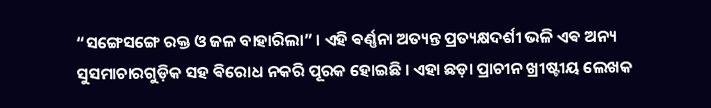“ସଙ୍ଗେସଙ୍ଗେ ରକ୍ତ ଓ ଜଳ ବାହାରିଲା” । ଏହି ଵର୍ଣ୍ଣନା ଅତ୍ୟନ୍ତ ପ୍ରତ୍ୟକ୍ଷଦର୍ଶୀ ଭଳି ଏଵ ଅନ୍ୟ ସୁସମାଚାରଗୁଡ଼ିକ ସହ ଵିରୋଧ ନକରି ପୂରକ ହୋଇଛି । ଏହା ଛଡ଼ା ପ୍ରାଚୀନ ଖ୍ରୀଷ୍ଟୀୟ ଲେଖକ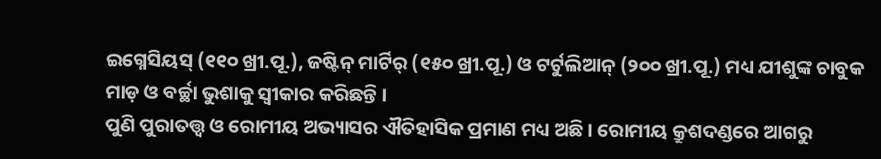ଇଗ୍ନେସିୟସ୍ (୧୧୦ ଖ୍ରୀ.ପୂ.), ଜଷ୍ଟିନ୍ ମାର୍ଟିର୍ (୧୫୦ ଖ୍ରୀ.ପୂ.) ଓ ଟର୍ଟୁଲିଆନ୍ (୨୦୦ ଖ୍ରୀ.ପୂ.) ମଧ୍ୟ ଯୀଶୁଙ୍କ ଚାବୁକ ମାଡ଼ ଓ ବର୍ଚ୍ଛା ଭୁଶାକୁ ସ୍ଵୀକାର କରିଛନ୍ତି ।
ପୁଣି ପୁରାତତ୍ତ୍ୱ ଓ ରୋମୀୟ ଅଭ୍ୟାସର ଐତିହାସିକ ପ୍ରମାଣ ମଧ୍ୟ ଅଛି । ରୋମୀୟ କ୍ରୁଶଦଣ୍ଡରେ ଆଗରୁ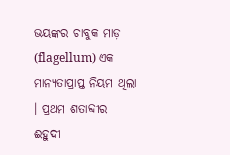ଭୟଙ୍କର ଚାବୁକ ମାଡ଼ (flagellum) ଏକ ମାନ୍ୟତାପ୍ରାପ୍ତ ନିୟମ ଥିଲା । ପ୍ରଥମ ଶତାବ୍ଦୀର ଈହୁଦୀ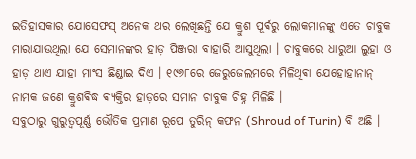ଇତିହାସକାର ଯୋସେଫସ୍ ଅନେକ ଥର ଲେଖିଛନ୍ତି ଯେ କ୍ରୁଶ ପୂର୍ଵରୁ ଲୋକମାନଙ୍କୁ ଏତେ ଚାବୁକ ମାରାଯାଉଥିଲା ଯେ ସେମାନଙ୍କର ହାଡ଼ ପିଞ୍ଜରା ବାହାରି ଆସୁଥିଲା । ଚାବୁକରେ ଧାରୁଆ ଲୁହା ଓ ହାଡ଼ ଥାଏ ଯାହା ମାଂସ ଛିଣ୍ଡାଇ ଦିଏ । ୧୯୬୮ରେ ଜେରୁଜେଲମରେ ମିଳିଥିଵା ଯେହୋହାନାନ୍ ନାମକ ଜଣେ କ୍ରୁଶଵିଦ୍ଧ ଵ୍ୟକ୍ତିର ହାଡ଼ରେ ସମାନ ଚାବୁକ ଚିହ୍ନ ମିଳିଛି ।
ସବୁଠାରୁ ଗୁରୁତ୍ୱପୂର୍ଣ୍ଣ ଭୌତିକ ପ୍ରମାଣ ରୂପେ ତୁରିନ୍ କଫନ (Shroud of Turin) ବି ଅଛି ।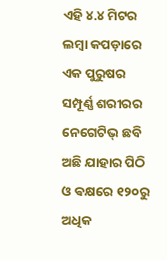ଏହି ୪.୪ ମିଟର ଲମ୍ବା କପଡ଼ାରେ ଏକ ପୁରୁଷର ସମ୍ପୂର୍ଣ୍ଣ ଶରୀରର ନେଗେଟିଭ୍ ଛବି ଅଛି ଯାହାର ପିଠି ଓ ଵକ୍ଷରେ ୧୨୦ରୁ ଅଧିକ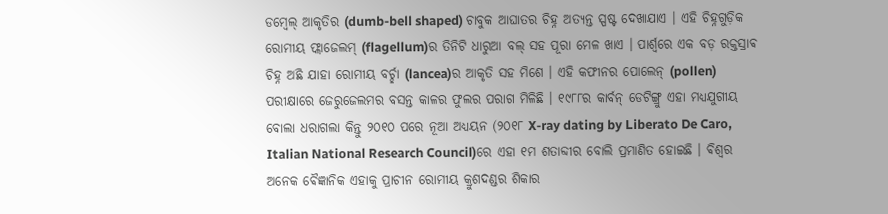ଡମ୍ବେଲ୍ ଆକୃତିର (dumb-bell shaped) ଚାବୁକ ଆଘାତର ଚିହ୍ନ ଅତ୍ୟନ୍ତ ସ୍ପଷ୍ଟ ଦେଖାଯାଏ । ଏହି ଚିହ୍ନଗୁଡ଼ିକ ରୋମୀୟ ଫ୍ଲାଜେଲମ୍ (flagellum)ର ତିନିଟି ଧାରୁଆ ବଲ୍ ସହ ପୂରା ମେଳ ଖାଏ । ପାର୍ଶ୍ୱରେ ଏକ ବଡ଼ ରକ୍ତସ୍ରାଵ ଚିହ୍ନ ଅଛି ଯାହା ରୋମୀୟ ବର୍ଚ୍ଛା (lancea)ର ଆକୃତି ସହ ମିଶେ । ଏହି କଫୀନର ପୋଲେନ୍ (pollen) ପରୀକ୍ଷାରେ ଜେରୁଜେଲମର ବସନ୍ତ କାଳର ଫୁଲର ପରାଗ ମିଳିଛି । ୧୯୮୮ର କାର୍ବନ୍ ଡେଟିଙ୍ଗ୍ରୁ ଏହା ମଧ୍ୟଯୁଗୀୟ ବୋଲା ଧରାଗଲା କିନ୍ତୁ ୨୦୧୦ ପରେ ନୂଆ ଅଧ୍ୟୟନ (୨୦୧୮ X-ray dating by Liberato De Caro, Italian National Research Council)ରେ ଏହା ୧ମ ଶତାବ୍ଦୀର ବୋଲି ପ୍ରମାଣିତ ହୋଇଛି । ଵିଶ୍ୱର ଅନେକ ଵୈଜ୍ଞାନିକ ଏହାକୁ ପ୍ରାଚୀନ ରୋମୀୟ କ୍ରୁଶଦଣ୍ଡର ଶିକାର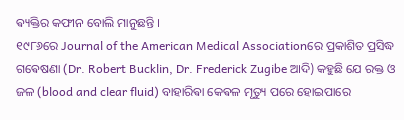ଵ୍ୟକ୍ତିର କଫୀନ ବୋଲି ମାନୁଛନ୍ତି ।
୧୯୮୬ରେ Journal of the American Medical Associationରେ ପ୍ରକାଶିତ ପ୍ରସିଦ୍ଧ ଗଵେଷଣା (Dr. Robert Bucklin, Dr. Frederick Zugibe ଆଦି) କହୁଛି ଯେ ରକ୍ତ ଓ ଜଳ (blood and clear fluid) ବାହାରିଵା କେଵଳ ମୃତ୍ୟୁ ପରେ ହୋଇପାରେ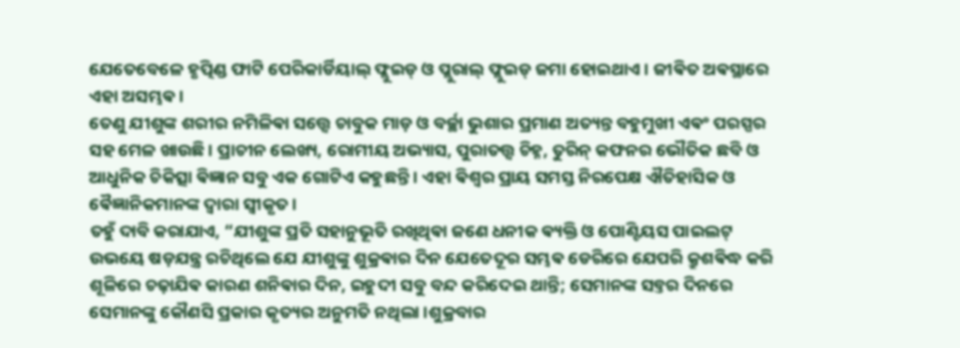ଯେତେବେଳେ ହୃତ୍ପିଣ୍ଡ ଫାଟି ପେରିକାର୍ଡିୟାଲ୍ ଫ୍ଲୁଇଡ୍ ଓ ପ୍ଲୁରାଲ୍ ଫ୍ଲୁଇଡ୍ ଜମା ହୋଇଥାଏ । ଜୀଵିତ ଅଵସ୍ଥାରେ ଏହା ଅସମ୍ଭଵ ।
ତେଣୁ ଯୀଶୁଙ୍କ ଶରୀର ନମିଳିଵା ସତ୍ତ୍ୱେ ଚାବୁକ ମାଡ଼ ଓ ବର୍ଚ୍ଛା ଭୁଶାର ପ୍ରମାଣ ଅତ୍ୟନ୍ତ ବହୁମୁଖୀ ଏଵଂ ପରସ୍ପର ସହ ମେଳ ଖାଉଛି । ପ୍ରାଚୀନ ଲେଖ୍ୟ, ରୋମୀୟ ଅଭ୍ୟାସ, ପୁରାତତ୍ତ୍ୱ ଚିହ୍ନ, ତୁରିନ୍ କଫନର ଭୌତିକ ଛବି ଓ ଆଧୁନିକ ଚିକିତ୍ସା ଵିଜ୍ଞାନ ସବୁ ଏକ ଗୋଟିଏ କହୁଛନ୍ତି । ଏହା ଵିଶ୍ୱର ପ୍ରାୟ ସମସ୍ତ ନିରପେକ୍ଷ ଐତିହାସିକ ଓ ଵୈଜ୍ଞାନିକମାନଙ୍କ ଦ୍ୱାରା ସ୍ୱୀକୃତ ।
ତହୁଁ ଦାବି କରାଯାଏ, “ଯୀଶୁଙ୍କ ପ୍ରତି ସହାନୁଭୂତି ରଖିଥିଵା ଜଣେ ଧନୀକ ଵ୍ୟକ୍ତି ଓ ପୋଣ୍ଟିୟସ ପାଇଲଟ୍ ଉଭୟେ ଷଡ଼ଯନ୍ତ୍ର ରଚିଥିଲେ ଯେ ଯୀଶୁଙ୍କୁ ଶୁକ୍ରଵାର ଦିନ ଯେତେଦୂର ସମ୍ଭଵ ଡେରିରେ ଯେପରି କ୍ରୁଶଵିଦ୍ଧ କରି ଶୂଳିରେ ଚଢ଼ାଯିଵ କାରଣ ଶନିଵାର ଦିନ, ଇହୁଦୀ ସବୁ ବନ୍ଦ କରିଦେଇ ଥାନ୍ତି; ସେମାନଙ୍କ ସବ୍ତର ଦିନରେ ସେମାନଙ୍କୁ କୌଣସି ପ୍ରକାର କୃତ୍ୟର ଅନୁମତି ନଥିଲା ।ଶୁକ୍ରବାର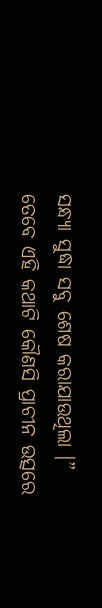ସନ୍ଧ୍ୟା ସୁଦ୍ଧା ସବୁ ଶେଷ କରାଯାଉଥିଲା ।”
ତେବେ ଏହି କଥାଟି କୌଣସି ପ୍ରାଚୀନ ଉତ୍ସରେ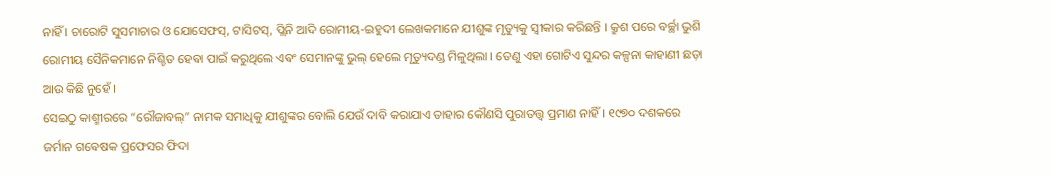ନାହିଁ । ଚାରୋଟି ସୁସମାଚାର ଓ ଯୋସେଫସ୍, ଟାସିଟସ୍, ପ୍ଲିନି ଆଦି ରୋମୀୟ-ଇହୁଦୀ ଲେଖକମାନେ ଯୀଶୁଙ୍କ ମୃତ୍ୟୁକୁ ସ୍ୱୀକାର କରିଛନ୍ତି । କ୍ରୁଶ ପରେ ବର୍ଚ୍ଛା ଭୁଶି ରୋମୀୟ ସୈନିକମାନେ ନିଶ୍ଚିତ ହେଵା ପାଇଁ କରୁଥିଲେ ଏଵଂ ସେମାନଙ୍କୁ ଭୁଲ୍ ହେଲେ ମୃତ୍ୟୁଦଣ୍ଡ ମିଳୁଥିଲା । ତେଣୁ ଏହା ଗୋଟିଏ ସୁନ୍ଦର କଳ୍ପନା କାହାଣୀ ଛଡ଼ା ଆଉ କିଛି ନୁହେଁ ।
ସେଇଠୁ କାଶ୍ମୀରରେ “ରୌଜାବଲ୍” ନାମକ ସମାଧିକୁ ଯୀଶୁଙ୍କର ବୋଲି ଯେଉଁ ଦାବି କରାଯାଏ ତାହାର କୌଣସି ପୁରାତତ୍ତ୍ୱ ପ୍ରମାଣ ନାହିଁ । ୧୯୭୦ ଦଶକରେ ଜର୍ମାନ ଗଵେଷକ ପ୍ରଫେସର ଫିଦା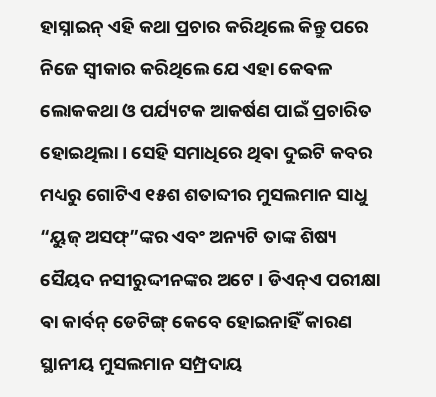ହାସ୍ନାଇନ୍ ଏହି କଥା ପ୍ରଚାର କରିଥିଲେ କିନ୍ତୁ ପରେ ନିଜେ ସ୍ୱୀକାର କରିଥିଲେ ଯେ ଏହା କେଵଳ ଲୋକକଥା ଓ ପର୍ଯ୍ୟଟକ ଆକର୍ଷଣ ପାଇଁ ପ୍ରଚାରିତ ହୋଇଥିଲା। ସେହି ସମାଧିରେ ଥିଵା ଦୁଇଟି କବର ମଧ୍ୟରୁ ଗୋଟିଏ ୧୫ଶ ଶତାବ୍ଦୀର ମୁସଲମାନ ସାଧୁ “ୟୁଜ୍ ଅସଫ୍”ଙ୍କର ଏବଂ ଅନ୍ୟଟି ତାଙ୍କ ଶିଷ୍ୟ ସୈୟଦ ନସୀରୁଦ୍ଦୀନଙ୍କର ଅଟେ । ଡିଏନ୍ଏ ପରୀକ୍ଷା ଵା କାର୍ବନ୍ ଡେଟିଙ୍ଗ୍ କେବେ ହୋଇନାହିଁ କାରଣ ସ୍ଥାନୀୟ ମୁସଲମାନ ସମ୍ପ୍ରଦାୟ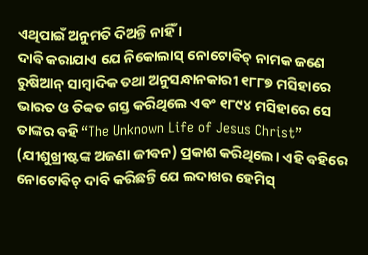ଏଥିପାଇଁ ଅନୁମତି ଦିଅନ୍ତି ନାହିଁ ।
ଦାବି କରାଯାଏ ଯେ ନିକୋଲାସ୍ ନୋଟୋଵିଚ୍ ନାମକ ଜଣେ ରୁଷିଆନ୍ ସାମ୍ବାଦିକ ତଥା ଅନୁସନ୍ଧାନକାରୀ ୧୮୮୭ ମସିହାରେ ଭାରତ ଓ ତିବ୍ବତ ଗସ୍ତ କରିଥିଲେ ଏଵଂ ୧୮୯୪ ମସିହାରେ ସେ ତାଙ୍କର ବହି “The Unknown Life of Jesus Christ” (ଯୀଶୁଖ୍ରୀଷ୍ଟଙ୍କ ଅଜଣା ଜୀବନ) ପ୍ରକାଶ କରିଥିଲେ। ଏହି ବହିରେ ନୋଟୋଵିଚ୍ ଦାବି କରିଛନ୍ତି ଯେ ଲଦାଖର ହେମିସ୍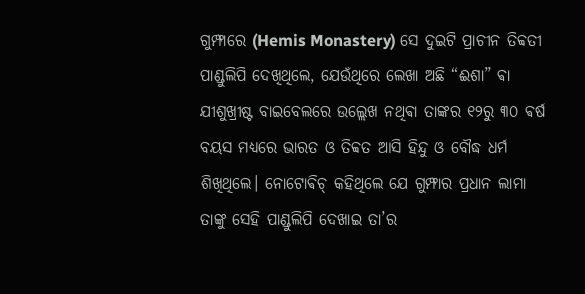ଗୁମ୍ଫାରେ (Hemis Monastery) ସେ ଦୁଇଟି ପ୍ରାଚୀନ ତିବ୍ବତୀ ପାଣ୍ଡୁଲିପି ଦେଖିଥିଲେ, ଯେଉଁଥିରେ ଲେଖା ଅଛି “ଈଶା” ଵା ଯୀଶୁଖ୍ରୀଷ୍ଟ ବାଇବେଲରେ ଉଲ୍ଲେଖ ନଥିଵା ତାଙ୍କର ୧୨ରୁ ୩୦ ଵର୍ଷ ବୟସ ମଧ୍ୟରେ ଭାରତ ଓ ତିବ୍ବତ ଆସି ହିନ୍ଦୁ ଓ ବୌଦ୍ଧ ଧର୍ମ ଶିଖିଥିଲେ। ନୋଟୋଵିଚ୍ କହିଥିଲେ ଯେ ଗୁମ୍ଫାର ପ୍ରଧାନ ଲାମା ତାଙ୍କୁ ସେହି ପାଣ୍ଡୁଲିପି ଦେଖାଇ ତା’ର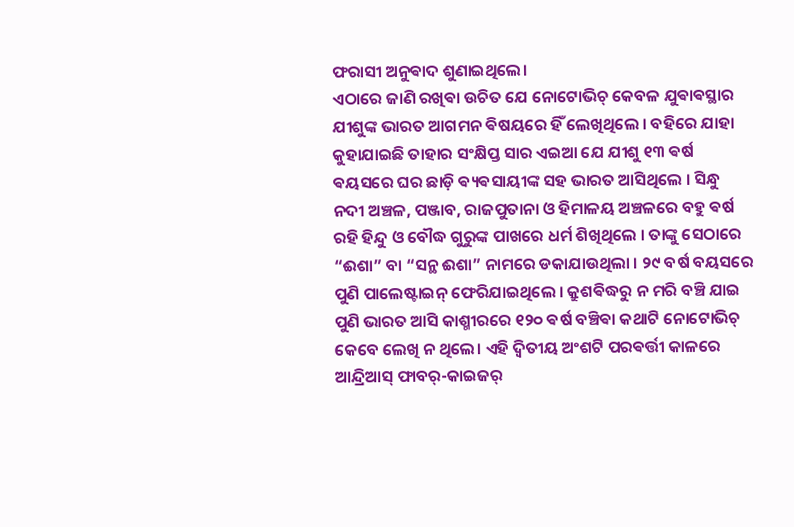ଫରାସୀ ଅନୁଵାଦ ଶୁଣାଇଥିଲେ।
ଏଠାରେ ଜାଣି ରଖିଵା ଉଚିତ ଯେ ନୋଟୋଭିଚ୍ କେବଳ ଯୁଵାଵସ୍ଥାର ଯୀଶୁଙ୍କ ଭାରତ ଆଗମନ ଵିଷୟରେ ହିଁ ଲେଖିଥିଲେ । ବହିରେ ଯାହା କୁହାଯାଇଛି ତାହାର ସଂକ୍ଷିପ୍ତ ସାର ଏଇଆ ଯେ ଯୀଶୁ ୧୩ ଵର୍ଷ ଵୟସରେ ଘର ଛାଡ଼ି ଵ୍ୟଵସାୟୀଙ୍କ ସହ ଭାରତ ଆସିଥିଲେ । ସିନ୍ଧୁ ନଦୀ ଅଞ୍ଚଳ, ପଞ୍ଜାବ, ରାଜପୁତାନା ଓ ହିମାଳୟ ଅଞ୍ଚଳରେ ବହୁ ଵର୍ଷ ରହି ହିନ୍ଦୁ ଓ ବୌଦ୍ଧ ଗୁରୁଙ୍କ ପାଖରେ ଧର୍ମ ଶିଖିଥିଲେ । ତାଙ୍କୁ ସେଠାରେ “ଈଶା” ବା “ସନ୍ଥ ଈଶା” ନାମରେ ଡକାଯାଉଥିଲା । ୨୯ ବର୍ଷ ବୟସରେ ପୁଣି ପାଲେଷ୍ଟାଇନ୍ ଫେରିଯାଇଥିଲେ । କ୍ରୁଶଵିଦ୍ଧରୁ ନ ମରି ବଞ୍ଚି ଯାଇ ପୁଣି ଭାରତ ଆସି କାଶ୍ମୀରରେ ୧୨୦ ଵର୍ଷ ବଞ୍ଚିଵା କଥାଟି ନୋଟୋଭିଚ୍ କେବେ ଲେଖି ନ ଥିଲେ। ଏହି ଦ୍ୱିତୀୟ ଅଂଶଟି ପରଵର୍ତ୍ତୀ କାଳରେ ଆନ୍ଦ୍ରିଆସ୍ ଫାବର୍-କାଇଜର୍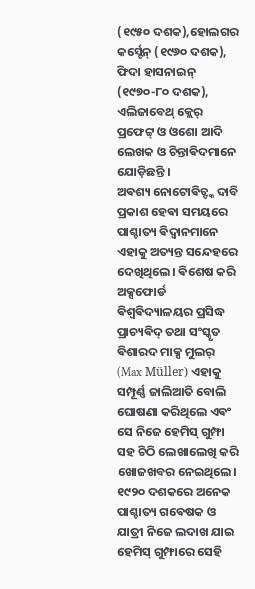(୧୯୫୦ ଦଶକ),ହୋଲଗର କର୍ସ୍ଟେନ୍ (୧୯୬୦ ଦଶକ),
ଫିଦା ହାସନାଇନ୍ (୧୯୭୦-୮୦ ଦଶକ), ଏଲିଜାବେଥ୍ କ୍ଲେର୍ ପ୍ରଫେଟ୍ଟ୍ ଓ ଓଶୋ ଆଦି ଲେଖକ ଓ ଚିନ୍ତାଵିଦମାନେ ଯୋଡ଼ିଛନ୍ତି ।
ଅଵଶ୍ୟ ନୋଟୋଵିଚ୍ଙ୍କ ଦାବି ପ୍ରକାଶ ହେଵା ସମୟରେ ପାଶ୍ଚାତ୍ୟ ଵିଦ୍ୱାନମାନେ ଏହାକୁ ଅତ୍ୟନ୍ତ ସନ୍ଦେହରେ ଦେଖିଥିଲେ। ଵିଶେଷ କରି ଅକ୍ସଫୋର୍ଡ ଵିଶ୍ୱଵିଦ୍ୟାଳୟର ପ୍ରସିଦ୍ଧ ପ୍ରାଚ୍ୟଵିଦ୍ ତଥା ସଂସ୍କୃତ ଵିଶାରଦ ମାକ୍ସ ମୁଲର୍ (Max Müller) ଏହାକୁ ସମ୍ପୂର୍ଣ୍ଣ ଜାଲିଆତି ବୋଲି ଘୋଷଣା କରିଥିଲେ ଏଵଂ ସେ ନିଜେ ହେମିସ୍ ଗୁମ୍ଫା ସହ ଚିଠି ଲେଖାଲେଖି କରି ଖୋଜଖବର ନେଇଥିଲେ।
୧୯୨୦ ଦଶକରେ ଅନେକ ପାଶ୍ଚାତ୍ୟ ଗଵେଷକ ଓ ଯାତ୍ରୀ ନିଜେ ଲଦାଖ ଯାଇ ହେମିସ୍ ଗୁମ୍ଫାରେ ସେହି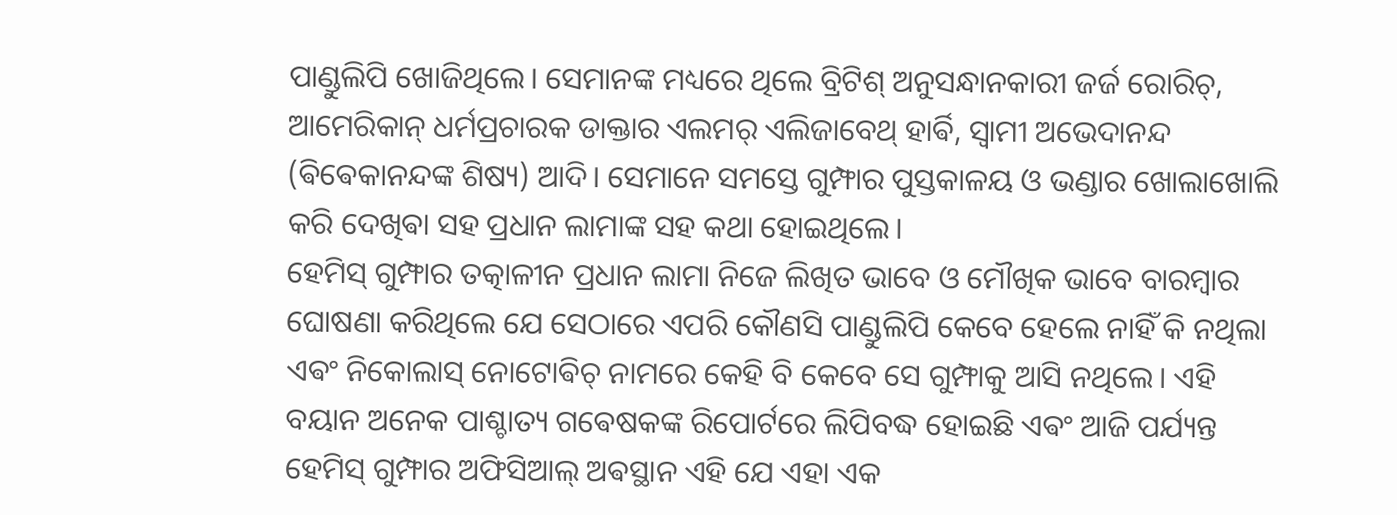ପାଣ୍ଡୁଲିପି ଖୋଜିଥିଲେ। ସେମାନଙ୍କ ମଧ୍ୟରେ ଥିଲେ ବ୍ରିଟିଶ୍ ଅନୁସନ୍ଧାନକାରୀ ଜର୍ଜ ରୋରିଚ୍, ଆମେରିକାନ୍ ଧର୍ମପ୍ରଚାରକ ଡାକ୍ତାର ଏଲମର୍ ଏଲିଜାବେଥ୍ ହାର୍ଵି, ସ୍ୱାମୀ ଅଭେଦାନନ୍ଦ (ଵିଵେକାନନ୍ଦଙ୍କ ଶିଷ୍ୟ) ଆଦି। ସେମାନେ ସମସ୍ତେ ଗୁମ୍ଫାର ପୁସ୍ତକାଳୟ ଓ ଭଣ୍ଡାର ଖୋଲାଖୋଲି କରି ଦେଖିଵା ସହ ପ୍ରଧାନ ଲାମାଙ୍କ ସହ କଥା ହୋଇଥିଲେ।
ହେମିସ୍ ଗୁମ୍ଫାର ତତ୍କାଳୀନ ପ୍ରଧାନ ଲାମା ନିଜେ ଲିଖିତ ଭାବେ ଓ ମୌଖିକ ଭାବେ ବାରମ୍ବାର ଘୋଷଣା କରିଥିଲେ ଯେ ସେଠାରେ ଏପରି କୌଣସି ପାଣ୍ଡୁଲିପି କେବେ ହେଲେ ନାହିଁ କି ନଥିଲା ଏଵଂ ନିକୋଲାସ୍ ନୋଟୋଵିଚ୍ ନାମରେ କେହି ବି କେବେ ସେ ଗୁମ୍ଫାକୁ ଆସି ନଥିଲେ। ଏହି ବୟାନ ଅନେକ ପାଶ୍ଚାତ୍ୟ ଗଵେଷକଙ୍କ ରିପୋର୍ଟରେ ଲିପିବଦ୍ଧ ହୋଇଛି ଏଵଂ ଆଜି ପର୍ଯ୍ୟନ୍ତ ହେମିସ୍ ଗୁମ୍ଫାର ଅଫିସିଆଲ୍ ଅଵସ୍ଥାନ ଏହି ଯେ ଏହା ଏକ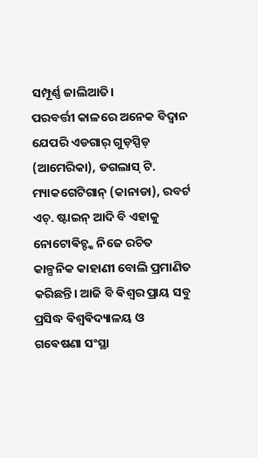ସମ୍ପୂର୍ଣ୍ଣ ଜାଲିଆତି।
ପରବର୍ତ୍ତୀ କାଳରେ ଅନେକ ବିଦ୍ୱାନ ଯେପରି ଏଡଗାର୍ ଗୁଡ଼ସ୍ପିଡ୍ (ଆମେରିକା), ଡଗଲାସ୍ ଟି. ମ୍ୟାକଗେଟିଗାନ୍ (କାନାଡା), ରବର୍ଟ ଏଚ୍. ଷ୍ଟାଇନ୍ ଆଦି ବି ଏହାକୁ ନୋଟୋଵିଚ୍ଙ୍କ ନିଜେ ରଚିତ କାଳ୍ପନିକ କାହାଣୀ ବୋଲି ପ୍ରମାଣିତ କରିଛନ୍ତି। ଆଜି ବି ଵିଶ୍ୱର ପ୍ରାୟ ସବୁ ପ୍ରସିଦ୍ଧ ଵିଶ୍ୱଵିଦ୍ୟାଳୟ ଓ ଗଵେଷଣା ସଂସ୍ଥା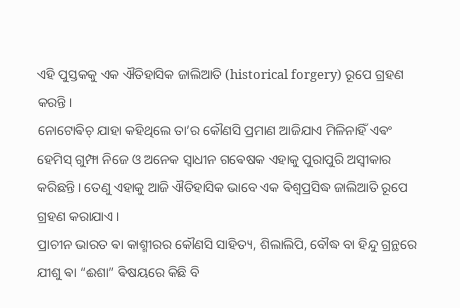ଏହି ପୁସ୍ତକକୁ ଏକ ଐତିହାସିକ ଜାଲିଆତି (historical forgery) ରୂପେ ଗ୍ରହଣ କରନ୍ତି।
ନୋଟୋଵିଚ୍ ଯାହା କହିଥିଲେ ତା’ର କୌଣସି ପ୍ରମାଣ ଆଜିଯାଏ ମିଳିନାହିଁ ଏଵଂ ହେମିସ୍ ଗୁମ୍ଫା ନିଜେ ଓ ଅନେକ ସ୍ୱାଧୀନ ଗଵେଷକ ଏହାକୁ ପୁରାପୁରି ଅସ୍ୱୀକାର କରିଛନ୍ତି। ତେଣୁ ଏହାକୁ ଆଜି ଐତିହାସିକ ଭାବେ ଏକ ଵିଶ୍ୱପ୍ରସିଦ୍ଧ ଜାଲିଆତି ରୂପେ ଗ୍ରହଣ କରାଯାଏ।
ପ୍ରାଚୀନ ଭାରତ ଵା କାଶ୍ମୀରର କୌଣସି ସାହିତ୍ୟ, ଶିଲାଲିପି, ବୌଦ୍ଧ ବା ହିନ୍ଦୁ ଗ୍ରନ୍ଥରେ ଯୀଶୁ ଵା “ଈଶା” ଵିଷୟରେ କିଛି ବି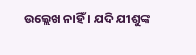ଉଲ୍ଲେଖ ନାହିଁ । ଯଦି ଯୀଶୁଙ୍କ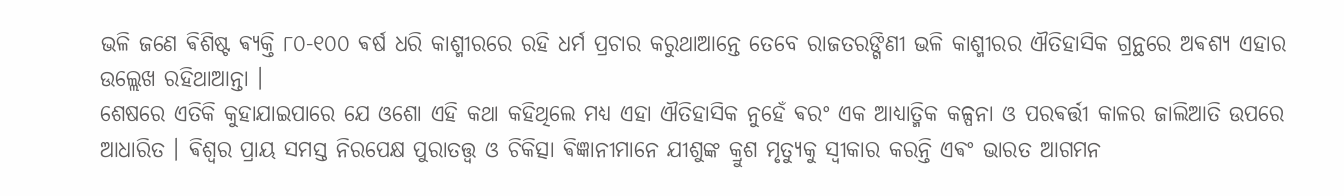ଭଳି ଜଣେ ଵିଶିଷ୍ଟ ଵ୍ୟକ୍ତି ୮୦-୧୦୦ ଵର୍ଷ ଧରି କାଶ୍ମୀରରେ ରହି ଧର୍ମ ପ୍ରଚାର କରୁଥାଆନ୍ତେ ତେବେ ରାଜତରଙ୍ଗିଣୀ ଭଳି କାଶ୍ମୀରର ଐତିହାସିକ ଗ୍ରନ୍ଥରେ ଅଵଶ୍ୟ ଏହାର ଉଲ୍ଲେଖ ରହିଥାଆନ୍ତା ।
ଶେଷରେ ଏତିକି କୁହାଯାଇପାରେ ଯେ ଓଶୋ ଏହି କଥା କହିଥିଲେ ମଧ୍ୟ ଏହା ଐତିହାସିକ ନୁହେଁ ଵରଂ ଏକ ଆଧ୍ୟାତ୍ମିକ କଳ୍ପନା ଓ ପରଵର୍ତ୍ତୀ କାଳର ଜାଲିଆତି ଉପରେ ଆଧାରିତ । ଵିଶ୍ୱର ପ୍ରାୟ ସମସ୍ତ ନିରପେକ୍ଷ ପୁରାତତ୍ତ୍ୱ ଓ ଚିକିତ୍ସା ଵିଜ୍ଞାନୀମାନେ ଯୀଶୁଙ୍କ କ୍ରୁଶ ମୃତ୍ୟୁକୁ ସ୍ୱୀକାର କରନ୍ତି ଏଵଂ ଭାରତ ଆଗମନ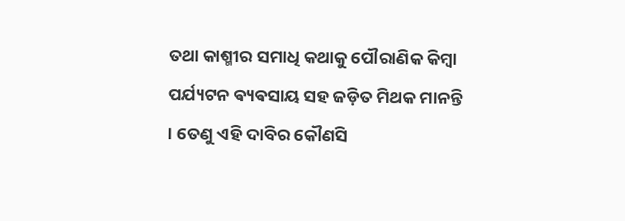ତଥା କାଶ୍ମୀର ସମାଧି କଥାକୁ ପୌରାଣିକ କିମ୍ବା ପର୍ଯ୍ୟଟନ ଵ୍ୟଵସାୟ ସହ ଜଡ଼ିତ ମିଥକ ମାନନ୍ତି । ତେଣୁ ଏହି ଦାବିର କୌଣସି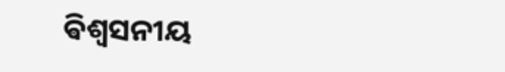ଵିଶ୍ୱସନୀୟ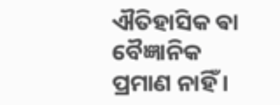ଐତିହାସିକ ଵା ବୈଜ୍ଞାନିକ ପ୍ରମାଣ ନାହିଁ ।